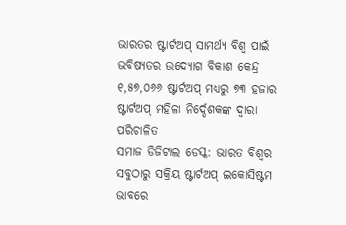ଭାରତର ଷ୍ଟାର୍ଟଅପ୍ ସାମର୍ଥ୍ୟ ବିଶ୍ୱ ପାଇଁ ଭବିଷ୍ୟତର ଉଦ୍ୟୋଗ ବିକାଶ କେନ୍ଦ୍ର
୧,୫୭,୦୬୬ ଷ୍ଟାର୍ଟଅପ୍ ମଧ୍ୟରୁ ୭୩ ହଜାର ଷ୍ଟାର୍ଟଅପ୍ ମହିଳା ନିର୍ଦ୍ଦେଶକଙ୍କ ଦ୍ୱାରା ପରିଚାଳିତ
ସମାଜ ଡିଜିଟାଲ ଡେସ୍କ: ଭାରତ ବିଶ୍ୱର ସବୁଠାରୁ ସକ୍ରିୟ ଷ୍ଟାର୍ଟଅପ୍ ଇକୋସିଷ୍ଟମ ଭାବରେ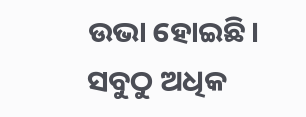ଉଭା ହୋଇଛି। ସବୁଠୁ ଅଧିକ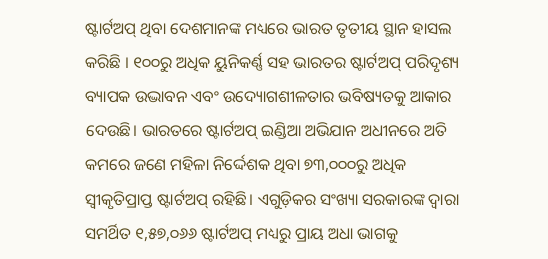ଷ୍ଟାର୍ଟଅପ୍ ଥିବା ଦେଶମାନଙ୍କ ମଧ୍ୟରେ ଭାରତ ତୃତୀୟ ସ୍ଥାନ ହାସଲ କରିଛି । ୧୦୦ରୁ ଅଧିକ ୟୁନିକର୍ଣ୍ଣ ସହ ଭାରତର ଷ୍ଟାର୍ଟଅପ୍ ପରିଦୃଶ୍ୟ ବ୍ୟାପକ ଉଦ୍ଭାବନ ଏବଂ ଉଦ୍ୟୋଗଶୀଳତାର ଭବିଷ୍ୟତକୁ ଆକାର ଦେଉଛି। ଭାରତରେ ଷ୍ଟାର୍ଟଅପ୍ ଇଣ୍ଡିଆ ଅଭିଯାନ ଅଧୀନରେ ଅତି କମରେ ଜଣେ ମହିଳା ନିର୍ଦ୍ଦେଶକ ଥିବା ୭୩,୦୦୦ରୁ ଅଧିକ ସ୍ୱୀକୃତିପ୍ରାପ୍ତ ଷ୍ଟାର୍ଟଅପ୍ ରହିଛି। ଏଗୁଡ଼ିକର ସଂଖ୍ୟା ସରକାରଙ୍କ ଦ୍ୱାରା ସମର୍ଥିତ ୧,୫୭,୦୬୬ ଷ୍ଟାର୍ଟଅପ୍ ମଧ୍ୟରୁ ପ୍ରାୟ ଅଧା ଭାଗକୁ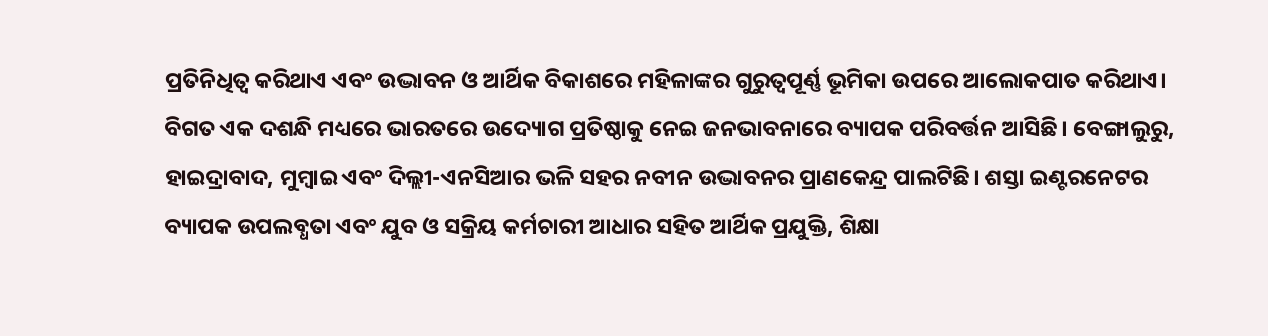ପ୍ରତିନିଧିତ୍ୱ କରିଥାଏ ଏବଂ ଉଦ୍ଭାବନ ଓ ଆର୍ଥିକ ବିକାଶରେ ମହିଳାଙ୍କର ଗୁରୁତ୍ୱପୂର୍ଣ୍ଣ ଭୂମିକା ଉପରେ ଆଲୋକପାତ କରିଥାଏ।
ବିଗତ ଏକ ଦଶନ୍ଧି ମଧ୍ୟରେ ଭାରତରେ ଉଦ୍ୟୋଗ ପ୍ରତିଷ୍ଠାକୁ ନେଇ ଜନଭାବନାରେ ବ୍ୟାପକ ପରିବର୍ତ୍ତନ ଆସିଛି। ବେଙ୍ଗାଲୁରୁ, ହାଇଦ୍ରାବାଦ, ମୁମ୍ବାଇ ଏବଂ ଦିଲ୍ଲୀ-ଏନସିଆର ଭଳି ସହର ନବୀନ ଉଦ୍ଭାବନର ପ୍ରାଣକେନ୍ଦ୍ର ପାଲଟିଛି। ଶସ୍ତା ଇଣ୍ଟରନେଟର ବ୍ୟାପକ ଉପଲବ୍ଧତା ଏବଂ ଯୁବ ଓ ସକ୍ରିୟ କର୍ମଚାରୀ ଆଧାର ସହିତ ଆର୍ଥିକ ପ୍ରଯୁକ୍ତି, ଶିକ୍ଷା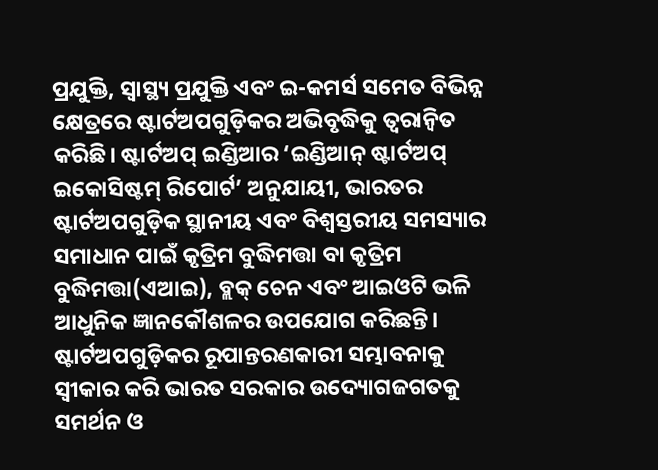ପ୍ରଯୁକ୍ତି, ସ୍ୱାସ୍ଥ୍ୟ ପ୍ରଯୁକ୍ତି ଏବଂ ଇ-କମର୍ସ ସମେତ ବିଭିନ୍ନ କ୍ଷେତ୍ରରେ ଷ୍ଟାର୍ଟଅପଗୁଡ଼ିକର ଅଭିବୃଦ୍ଧିକୁ ତ୍ୱରାନ୍ୱିତ କରିଛି। ଷ୍ଟାର୍ଟଅପ୍ ଇଣ୍ଡିଆର ‘ଇଣ୍ଡିଆନ୍ ଷ୍ଟାର୍ଟଅପ୍ ଇକୋସିଷ୍ଟମ୍ ରିପୋର୍ଟ’ ଅନୁଯାୟୀ, ଭାରତର ଷ୍ଟାର୍ଟଅପଗୁଡ଼ିକ ସ୍ଥାନୀୟ ଏବଂ ବିଶ୍ୱସ୍ତରୀୟ ସମସ୍ୟାର ସମାଧାନ ପାଇଁ କୃତ୍ରିମ ବୁଦ୍ଧିମତ୍ତା ବା କୃତ୍ରିମ ବୁଦ୍ଧିମତ୍ତା(ଏଆଇ), ବ୍ଲକ୍ ଚେନ ଏବଂ ଆଇଓଟି ଭଳି ଆଧୁନିକ ଜ୍ଞାନକୌଶଳର ଉପଯୋଗ କରିଛନ୍ତି।
ଷ୍ଟାର୍ଟଅପଗୁଡ଼ିକର ରୂପାନ୍ତରଣକାରୀ ସମ୍ଭାବନାକୁ ସ୍ୱୀକାର କରି ଭାରତ ସରକାର ଉଦ୍ୟୋଗଜଗତକୁ ସମର୍ଥନ ଓ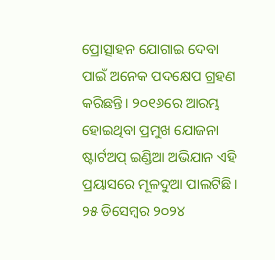ପ୍ରୋତ୍ସାହନ ଯୋଗାଇ ଦେବା ପାଇଁ ଅନେକ ପଦକ୍ଷେପ ଗ୍ରହଣ କରିଛନ୍ତି। ୨୦୧୬ରେ ଆରମ୍ଭ ହୋଇଥିବା ପ୍ରମୁଖ ଯୋଜନା ଷ୍ଟାର୍ଟଅପ୍ ଇଣ୍ଡିଆ ଅଭିଯାନ ଏହି ପ୍ରୟାସରେ ମୂଳଦୁଆ ପାଲଟିଛି। ୨୫ ଡିସେମ୍ବର ୨୦୨୪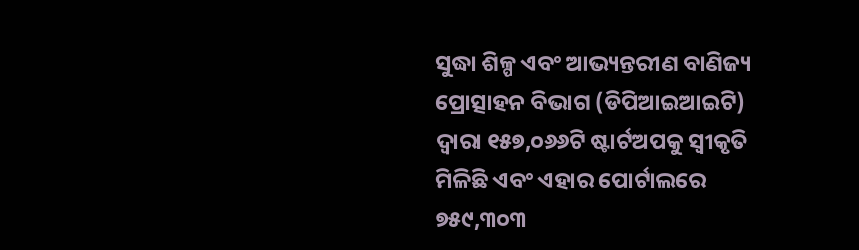ସୁଦ୍ଧା ଶିଳ୍ପ ଏବଂ ଆଭ୍ୟନ୍ତରୀଣ ବାଣିଜ୍ୟ ପ୍ରୋତ୍ସାହନ ବିଭାଗ (ଡିପିଆଇଆଇଟି) ଦ୍ୱାରା ୧୫୭,୦୬୬ଟି ଷ୍ଟାର୍ଟଅପକୁ ସ୍ୱୀକୃତି ମିଳିଛି ଏବଂ ଏହାର ପୋର୍ଟାଲରେ ୭୫୯,୩୦୩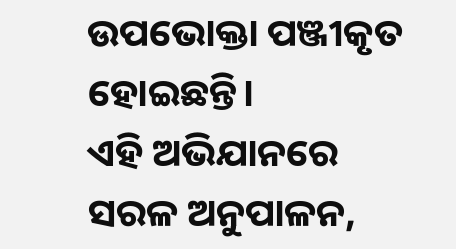ଉପଭୋକ୍ତା ପଞ୍ଜୀକୃତ ହୋଇଛନ୍ତି।
ଏହି ଅଭିଯାନରେ ସରଳ ଅନୁପାଳନ,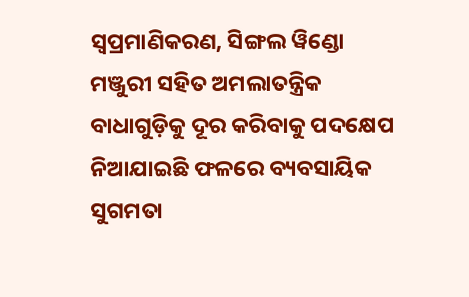ସ୍ୱପ୍ରମାଣିକରଣ, ସିଙ୍ଗଲ ୱିଣ୍ଡୋ ମଞ୍ଜୁରୀ ସହିତ ଅମଲାତନ୍ତ୍ରିକ ବାଧାଗୁଡ଼ିକୁ ଦୂର କରିବାକୁ ପଦକ୍ଷେପ ନିଆଯାଇଛି ଫଳରେ ବ୍ୟବସାୟିକ ସୁଗମତା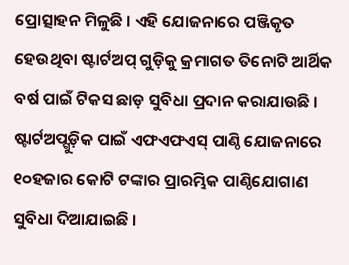ପ୍ରୋତ୍ସାହନ ମିଳୁଛି । ଏହି ଯୋଜନାରେ ପଞ୍ଜିକୃତ ହେଉଥିବା ଷ୍ଟାର୍ଟଅପ୍ ଗୁଡ଼ିକୁ କ୍ରମାଗତ ତିନୋଟି ଆର୍ଥିକ ବର୍ଷ ପାଇଁ ଟିକସ ଛାଡ଼ ସୁବିଧା ପ୍ରଦାନ କରାଯାଉଛି । ଷ୍ଟାର୍ଟଅପ୍ଗୁଡ଼ିକ ପାଇଁ ଏଫଏଫଏସ୍ ପାଣ୍ଠି ଯୋଜନାରେ ୧୦ହଜାର କୋଟି ଟଙ୍କାର ପ୍ରାରମ୍ଭିକ ପାଣ୍ଠିଯୋଗାଣ ସୁବିଧା ଦିଆଯାଇଛି ।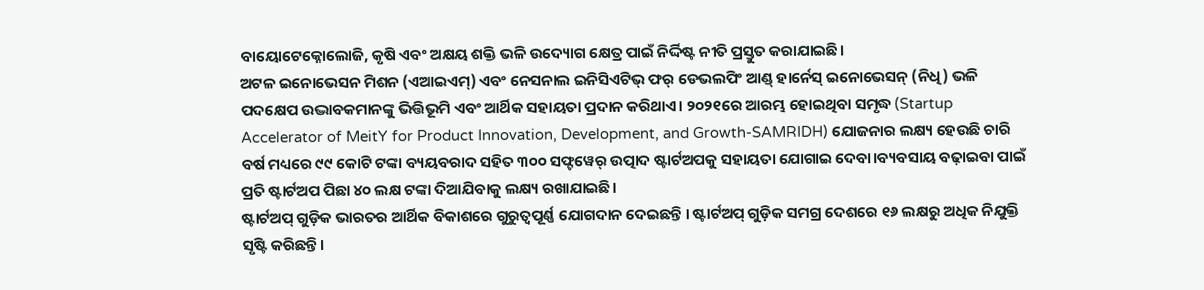ବାୟୋଟେକ୍ନୋଲୋଜି, କୃଷି ଏବଂ ଅକ୍ଷୟ ଶକ୍ତି ଭଳି ଉଦ୍ୟୋଗ କ୍ଷେତ୍ର ପାଇଁ ନିର୍ଦ୍ଦିଷ୍ଟ ନୀତି ପ୍ରସ୍ତୁତ କରାଯାଇଛି।
ଅଟଳ ଇନୋଭେସନ ମିଶନ (ଏଆଇଏମ୍) ଏବଂ ନେସନାଲ ଇନିସିଏଟିଭ୍ ଫର୍ ଡେଭଲପିଂ ଆଣ୍ଡ୍ ହାର୍ନେସ୍ ଇନୋଭେସନ୍ (ନିଧି) ଭଳି ପଦକ୍ଷେପ ଉଦ୍ଭାବକମାନଙ୍କୁ ଭିତ୍ତିଭୂମି ଏବଂ ଆର୍ଥିକ ସହାୟତା ପ୍ରଦାନ କରିଥାଏ। ୨୦୨୧ରେ ଆରମ୍ଭ ହୋଇଥିବା ସମୃଦ୍ଧ (Startup Accelerator of MeitY for Product Innovation, Development, and Growth-SAMRIDH) ଯୋଜନାର ଲକ୍ଷ୍ୟ ହେଉଛି ଚାରି ବର୍ଷ ମଧ୍ୟରେ ୯୯ କୋଟି ଟଙ୍କା ବ୍ୟୟବରାଦ ସହିତ ୩୦୦ ସଫ୍ଟୱେର୍ ଉତ୍ପାଦ ଷ୍ଟାର୍ଟଅପକୁ ସହାୟତା ଯୋଗାଇ ଦେବା।ବ୍ୟବସାୟ ବଢ଼ାଇବା ପାଇଁ ପ୍ରତି ଷ୍ଟାର୍ଟଅପ ପିଛା ୪୦ ଲକ୍ଷ ଟଙ୍କା ଦିଆଯିବାକୁ ଲକ୍ଷ୍ୟ ରଖାଯାଇଛି।
ଷ୍ଟାର୍ଟଅପ୍ ଗୁଡ଼ିକ ଭାରତର ଆର୍ଥିକ ବିକାଶରେ ଗୁରୁତ୍ୱପୂର୍ଣ୍ଣ ଯୋଗଦାନ ଦେଇଛନ୍ତି । ଷ୍ଟାର୍ଟଅପ୍ ଗୁଡ଼ିକ ସମଗ୍ର ଦେଶରେ ୧୬ ଲକ୍ଷରୁ ଅଧିକ ନିଯୁକ୍ତି ସୃଷ୍ଟି କରିଛନ୍ତି।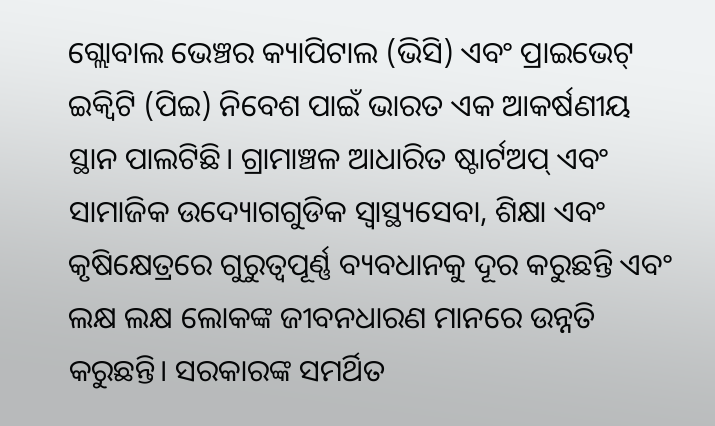ଗ୍ଲୋବାଲ ଭେଞ୍ଚର କ୍ୟାପିଟାଲ (ଭିସି) ଏବଂ ପ୍ରାଇଭେଟ୍ ଇକ୍ୱିଟି (ପିଇ) ନିବେଶ ପାଇଁ ଭାରତ ଏକ ଆକର୍ଷଣୀୟ ସ୍ଥାନ ପାଲଟିଛି। ଗ୍ରାମାଞ୍ଚଳ ଆଧାରିତ ଷ୍ଟାର୍ଟଅପ୍ ଏବଂ ସାମାଜିକ ଉଦ୍ୟୋଗଗୁଡିକ ସ୍ୱାସ୍ଥ୍ୟସେବା, ଶିକ୍ଷା ଏବଂ କୃଷିକ୍ଷେତ୍ରରେ ଗୁରୁତ୍ୱପୂର୍ଣ୍ଣ ବ୍ୟବଧାନକୁ ଦୂର କରୁଛନ୍ତି ଏବଂ ଲକ୍ଷ ଲକ୍ଷ ଲୋକଙ୍କ ଜୀବନଧାରଣ ମାନରେ ଉନ୍ନତି କରୁଛନ୍ତି। ସରକାରଙ୍କ ସମର୍ଥିତ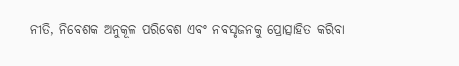ନୀତି, ନିବେଶକ ଅନୁକୂଳ ପରିବେଶ ଏବଂ ନବସୃଜନକୁ ପ୍ରୋତ୍ସାହିତ କରିବା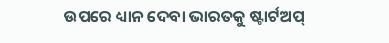ଉପରେ ଧ୍ୟାନ ଦେବା ଭାରତକୁ ଷ୍ଟାର୍ଟଅପ୍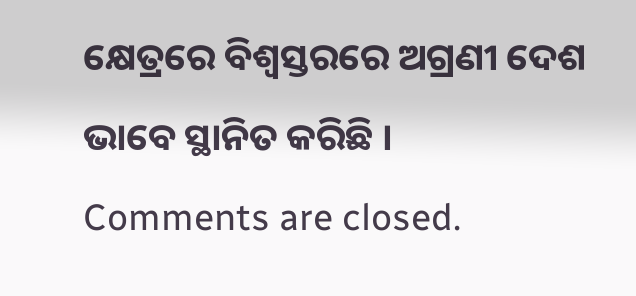କ୍ଷେତ୍ରରେ ବିଶ୍ୱସ୍ତରରେ ଅଗ୍ରଣୀ ଦେଶ ଭାବେ ସ୍ଥାନିତ କରିଛି ।
Comments are closed.